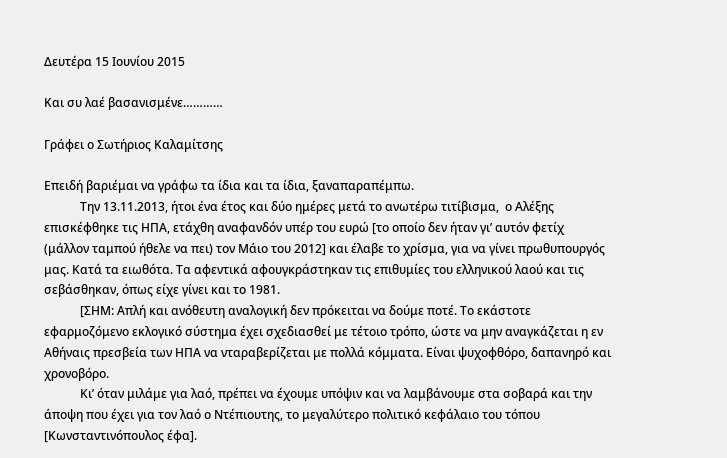Δευτέρα 15 Ιουνίου 2015

Και συ λαέ βασανισμένε…………

Γράφει ο Σωτήριος Καλαμίτσης

Επειδή βαριέμαι να γράφω τα ίδια και τα ίδια, ξαναπαραπέμπω.
            Την 13.11.2013, ήτοι ένα έτος και δύο ημέρες μετά το ανωτέρω τιτίβισμα,  ο Αλέξης επισκέφθηκε τις ΗΠΑ, ετάχθη αναφανδόν υπέρ του ευρώ [το οποίο δεν ήταν γι’ αυτόν φετίχ (μάλλον ταμπού ήθελε να πει) τον Μάιο του 2012] και έλαβε το χρίσμα, για να γίνει πρωθυπουργός μας. Κατά τα ειωθότα. Τα αφεντικά αφουγκράστηκαν τις επιθυμίες του ελληνικού λαού και τις σεβάσθηκαν, όπως είχε γίνει και το 1981.
            [ΣΗΜ: Απλή και ανόθευτη αναλογική δεν πρόκειται να δούμε ποτέ. Το εκάστοτε εφαρμοζόμενο εκλογικό σύστημα έχει σχεδιασθεί με τέτοιο τρόπο, ώστε να μην αναγκάζεται η εν Αθήναις πρεσβεία των ΗΠΑ να νταραβερίζεται με πολλά κόμματα. Είναι ψυχοφθόρο, δαπανηρό και χρονοβόρο.
            Κι’ όταν μιλάμε για λαό, πρέπει να έχουμε υπόψιν και να λαμβάνουμε στα σοβαρά και την άποψη που έχει για τον λαό ο Ντέπιουτης, το μεγαλύτερο πολιτικό κεφάλαιο του τόπου [Κωνσταντινόπουλος έφα].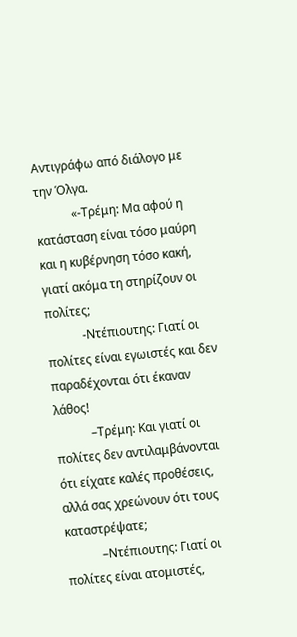Αντιγράφω από διάλογο με την Όλγα.
            «-Τρέμη: Μα αφού η κατάσταση είναι τόσο μαύρη και η κυβέρνηση τόσο κακή, γιατί ακόμα τη στηρίζουν οι πολίτες;
            -Ντέπιουτης: Γιατί οι πολίτες είναι εγωιστές και δεν παραδέχονται ότι έκαναν λάθος!
            –Τρέμη: Και γιατί οι πολίτες δεν αντιλαμβάνονται ότι είχατε καλές προθέσεις, αλλά σας χρεώνουν ότι τους καταστρέψατε;
            –Ντέπιουτης: Γιατί οι πολίτες είναι ατομιστές,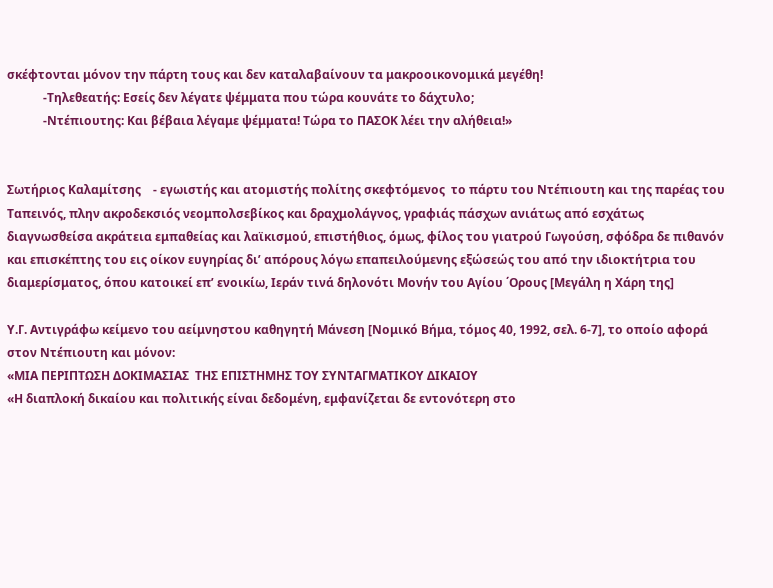σκέφτονται μόνον την πάρτη τους και δεν καταλαβαίνουν τα μακροοικονομικά μεγέθη!
            -Τηλεθεατής: Εσείς δεν λέγατε ψέμματα που τώρα κουνάτε το δάχτυλο;
            -Ντέπιουτης: Και βέβαια λέγαμε ψέμματα! Τώρα το ΠΑΣΟΚ λέει την αλήθεια!»


Σωτήριος Καλαμίτσης    - εγωιστής και ατομιστής πολίτης σκεφτόμενος  το πάρτυ του Ντέπιουτη και της παρέας του
Ταπεινός, πλην ακροδεκσιός νεομπολσεβίκος και δραχμολάγνος, γραφιάς πάσχων ανιάτως από εσχάτως διαγνωσθείσα ακράτεια εμπαθείας και λαϊκισμού, επιστήθιος, όμως, φίλος του γιατρού Γωγούση, σφόδρα δε πιθανόν και επισκέπτης του εις οίκον ευγηρίας δι’ απόρους λόγω επαπειλούμενης εξώσεώς του από την ιδιοκτήτρια του διαμερίσματος, όπου κατοικεί επ’ ενοικίω, Ιεράν τινά δηλονότι Μονήν του Αγίου ΄Ορους [Μεγάλη η Χάρη της]

Υ.Γ. Αντιγράφω κείμενο του αείμνηστου καθηγητή Μάνεση [Νομικό Βήμα, τόμος 40, 1992, σελ. 6-7], το οποίο αφορά στον Ντέπιουτη και μόνον:
«ΜΙΑ ΠΕΡΙΠΤΩΣΗ ΔΟΚΙΜΑΣΙΑΣ  ΤΗΣ ΕΠΙΣΤΗΜΗΣ ΤΟΥ ΣΥΝΤΑΓΜΑΤΙΚΟΥ ΔΙΚΑΙΟΥ
«Η διαπλοκή δικαίου και πολιτικής είναι δεδομένη, εμφανίζεται δε εντονότερη στο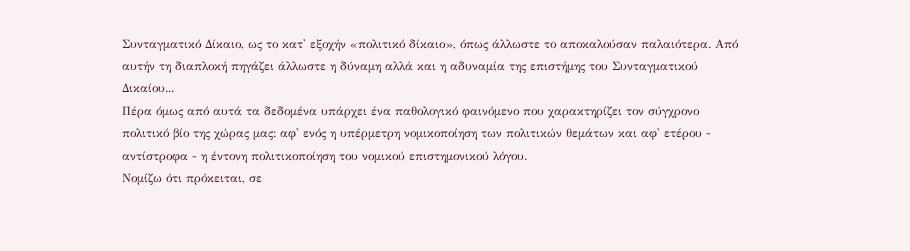Συνταγματικό Δίκαιο, ως το κατ' εξοχήν «πολιτικό δίκαιο», όπως άλλωστε το αποκαλούσαν παλαιότερα. Από αυτήν τη διαπλοκή πηγάζει άλλωστε η δύναμη αλλά και η αδυναμία της επιστήμης του Συνταγματικού Δικαίου...
Πέρα όμως από αυτά τα δεδομένα υπάρχει ένα παθολογικό φαινόμενο που χαρακτηρίζει τον σύγχρονο πολιτικό βίο της χώρας μας: αφ' ενός η υπέρμετρη νομικοποίηση των πολιτικών θεμάτων και αφ' ετέρου - αντίστροφα - η έντονη πολιτικοποίηση του νομικού επιστημονικού λόγου.
Νομίζω ότι πρόκειται, σε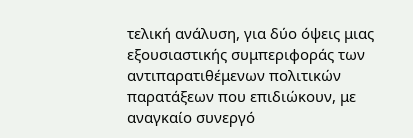τελική ανάλυση, για δύο όψεις μιας εξουσιαστικής συμπεριφοράς των αντιπαρατιθέμενων πολιτικών παρατάξεων που επιδιώκουν, με αναγκαίο συνεργό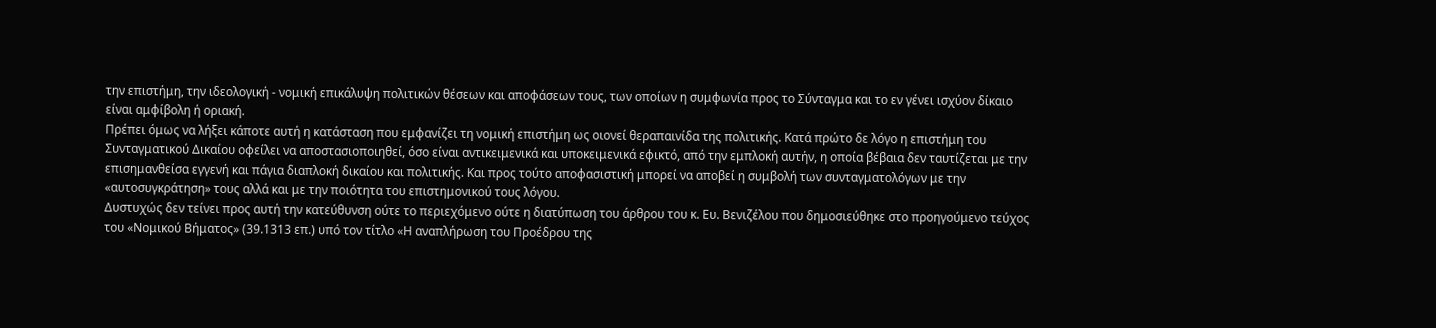την επιστήμη, την ιδεολογική - νομική επικάλυψη πολιτικών θέσεων και αποφάσεων τους, των οποίων η συμφωνία προς το Σύνταγμα και το εν γένει ισχύον δίκαιο είναι αμφίβολη ή οριακή.
Πρέπει όμως να λήξει κάποτε αυτή η κατάσταση που εμφανίζει τη νομική επιστήμη ως οιονεί θεραπαινίδα της πολιτικής. Κατά πρώτο δε λόγο η επιστήμη του Συνταγματικού Δικαίου οφείλει να αποστασιοποιηθεί, όσο είναι αντικειμενικά και υποκειμενικά εφικτό, από την εμπλοκή αυτήν, η οποία βέβαια δεν ταυτίζεται με την επισημανθείσα εγγενή και πάγια διαπλοκή δικαίου και πολιτικής. Και προς τούτο αποφασιστική μπορεί να αποβεί η συμβολή των συνταγματολόγων με την «αυτοσυγκράτηση» τους αλλά και με την ποιότητα του επιστημονικού τους λόγου.
Δυστυχώς δεν τείνει προς αυτή την κατεύθυνση ούτε το περιεχόμενο ούτε η διατύπωση του άρθρου του κ. Ευ. Βενιζέλου που δημοσιεύθηκε στο προηγούμενο τεύχος του «Νομικού Βήματος» (39.1313 επ.) υπό τον τίτλο «Η αναπλήρωση του Προέδρου της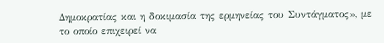Δημοκρατίας και η δοκιμασία της ερμηνείας του Συντάγματος», με το οποίο επιχειρεί να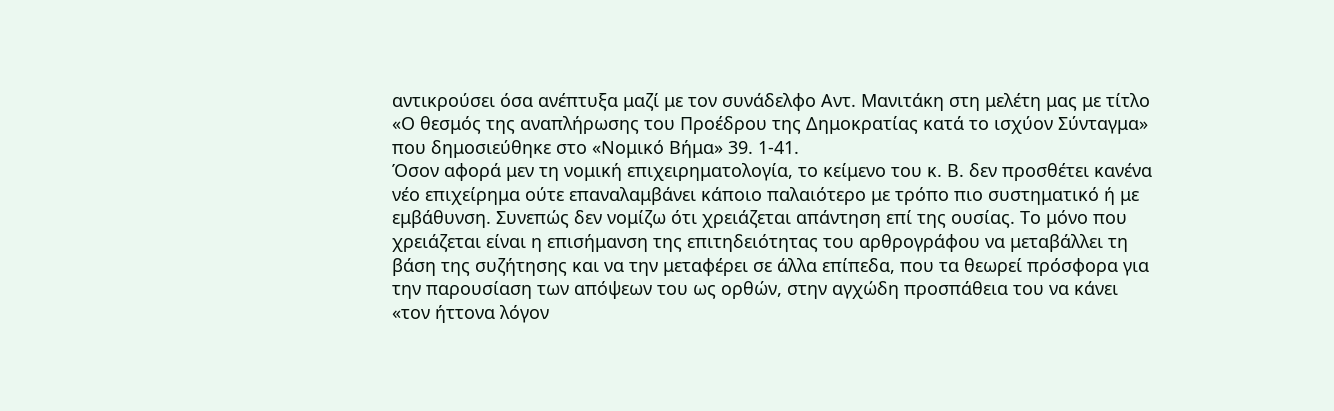αντικρούσει όσα ανέπτυξα μαζί με τον συνάδελφο Αντ. Μανιτάκη στη μελέτη μας με τίτλο «Ο θεσμός της αναπλήρωσης του Προέδρου της Δημοκρατίας κατά το ισχύον Σύνταγμα» που δημοσιεύθηκε στο «Νομικό Βήμα» 39. 1-41.
Όσον αφορά μεν τη νομική επιχειρηματολογία, το κείμενο του κ. Β. δεν προσθέτει κανένα νέο επιχείρημα ούτε επαναλαμβάνει κάποιο παλαιότερο με τρόπο πιο συστηματικό ή με εμβάθυνση. Συνεπώς δεν νομίζω ότι χρειάζεται απάντηση επί της ουσίας. Το μόνο που χρειάζεται είναι η επισήμανση της επιτηδειότητας του αρθρογράφου να μεταβάλλει τη βάση της συζήτησης και να την μεταφέρει σε άλλα επίπεδα, που τα θεωρεί πρόσφορα για την παρουσίαση των απόψεων του ως ορθών, στην αγχώδη προσπάθεια του να κάνει «τον ήττονα λόγον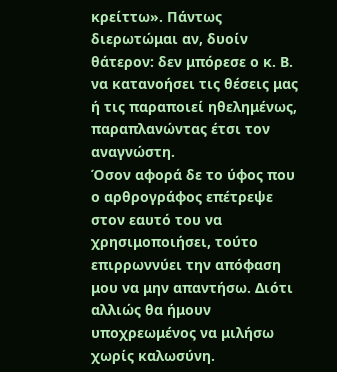κρείττω». Πάντως διερωτώμαι αν, δυοίν θάτερον: δεν μπόρεσε ο κ. Β. να κατανοήσει τις θέσεις μας ή τις παραποιεί ηθελημένως, παραπλανώντας έτσι τον αναγνώστη.
Όσον αφορά δε το ύφος που ο αρθρογράφος επέτρεψε στον εαυτό του να χρησιμοποιήσει, τούτο επιρρωννύει την απόφαση μου να μην απαντήσω. Διότι αλλιώς θα ήμουν υποχρεωμένος να μιλήσω χωρίς καλωσύνη.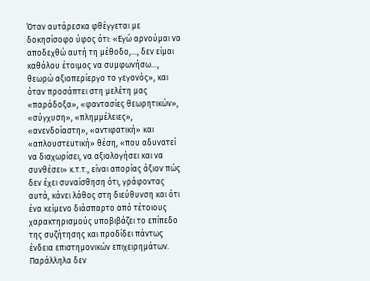Όταν αυτάρεσκα φθέγγεται με δοκησίσοφο ύφος ότι: «Εγώ αρνούμαι να αποδεχθώ αυτή τη μέθοδο,..., δεν είμαι καθόλου έτοιμος να συμφωνήσω..., θεωρώ αξιοπερίεργο το γεγονός», και όταν προσάπτει στη μελέτη μας «παράδοξα», «φαντασίες θεωρητικών», «σύγχυση», «πλημμέλειες», «ανενδοίαστη», «αντιφατική» και «απλουστευτική» θέση, «που αδυνατεί να διαχωρίσει, να αξιολογήσει και να συνθέσει» κ.τ.τ., είναι απορίας άξιον πώς δεν έχει συναίσθηση ότι, γράφοντας αυτά, κάνει λάθος στη διεύθυνση και ότι ένα κείμενο διάσπαρτο από τέτοιους χαρακτηρισμούς υποβιβάζει το επίπεδο της συζήτησης και προδίδει πάντως ένδεια επιστημονικών επιχειρημάτων. Παράλληλα δεν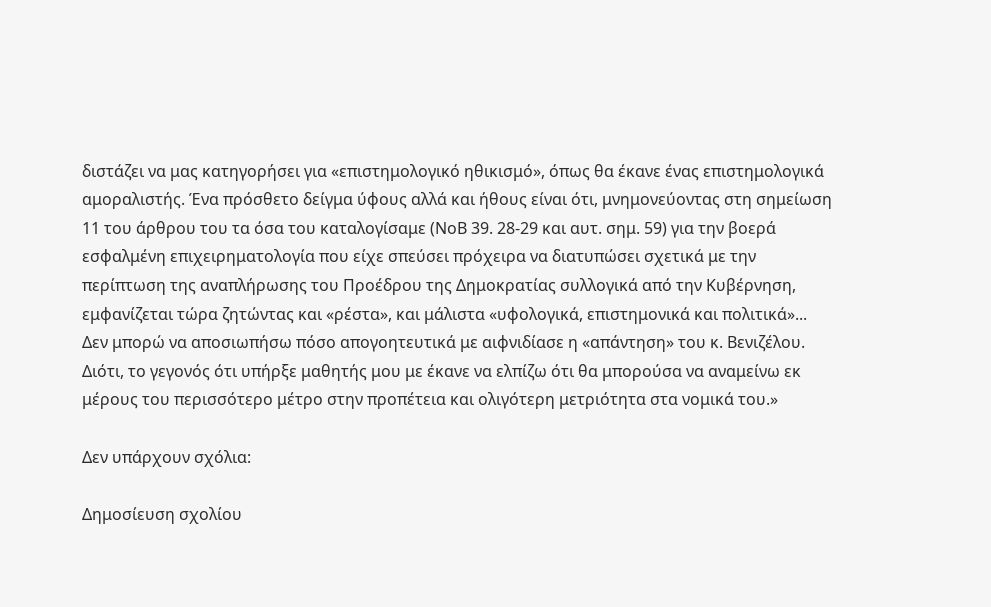διστάζει να μας κατηγορήσει για «επιστημολογικό ηθικισμό», όπως θα έκανε ένας επιστημολογικά αμοραλιστής. Ένα πρόσθετο δείγμα ύφους αλλά και ήθους είναι ότι, μνημονεύοντας στη σημείωση 11 του άρθρου του τα όσα του καταλογίσαμε (ΝοΒ 39. 28-29 και αυτ. σημ. 59) για την βοερά εσφαλμένη επιχειρηματολογία που είχε σπεύσει πρόχειρα να διατυπώσει σχετικά με την περίπτωση της αναπλήρωσης του Προέδρου της Δημοκρατίας συλλογικά από την Κυβέρνηση, εμφανίζεται τώρα ζητώντας και «ρέστα», και μάλιστα «υφολογικά, επιστημονικά και πολιτικά»...
Δεν μπορώ να αποσιωπήσω πόσο απογοητευτικά με αιφνιδίασε η «απάντηση» του κ. Βενιζέλου. Διότι, το γεγονός ότι υπήρξε μαθητής μου με έκανε να ελπίζω ότι θα μπορούσα να αναμείνω εκ μέρους του περισσότερο μέτρο στην προπέτεια και ολιγότερη μετριότητα στα νομικά του.»

Δεν υπάρχουν σχόλια:

Δημοσίευση σχολίου